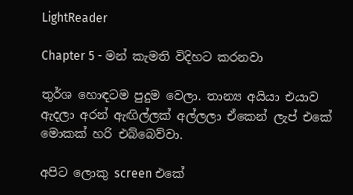LightReader

Chapter 5 - මන් කැමති විදිහට කරනවා

තුර්ශ හොඳටම පුදුම වෙලා. තාන්‍ය අයියා එයාව ඇදලා අරන් ඇඟිල්ලක් අල්ලලා ඒකෙන් ලැප් එකේ මොකක් හරි එබ්බෙව්වා.

අපිට ලොකු screen එකේ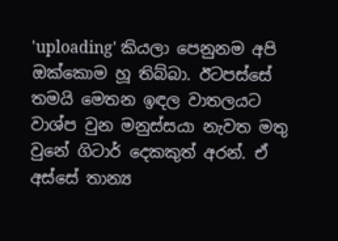'uploading' කියලා පෙනුනම අපි ඔක්කොම හූ තිබ්බා. ඊටපස්සේ තමයි මෙතන ඉඳල වාතලයට වාශ්ප වුන මනුස්සයා නැවත මතු වුනේ ගිටාර් දෙකකුත් අරන්. ඒ අස්සේ තාන්‍ය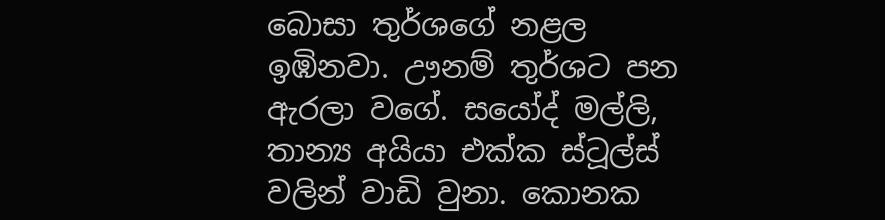බොසා තුර්ශගේ නළල ඉඹිනවා. ඌනම් තුර්ශට පන ඇරලා වගේ. සයෝද් මල්ලි, තාන්‍ය අයියා එක්ක ස්ටූල්ස් වලින් වාඩි වුනා. කොනක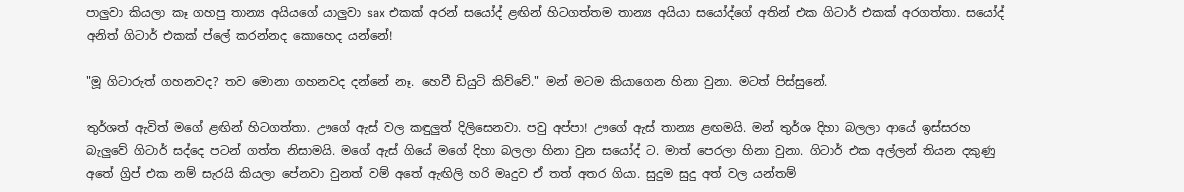පාලුවා කියලා කෑ ගහපු තාන්‍ය අයියගේ යාලුවා sax එකක් අරන් සයෝද් ළඟින් හිටගත්තම තාන්‍ය අයියා සයෝද්ගේ අතින් එක ගිටාර් එකක් අරගත්‍තා. සයෝද් අනිත් ගිටාර් එකක් ප්ලේ කරන්නද කොහෙද යන්නේ!

"මූ ගිටාරුත් ගහනවද? තව මොනා ගහනවද දන්නේ නෑ. හෙවී ඩියුටි කිව්වේ." මන් මටම කියාගෙන හිනා වුනා. මටත් පිස්සුනේ.

තුර්ශත් ඇවිත් මගේ ළඟින් හිටගත්තා. ඌගේ ඇස් වල කඳුලුත් දිලිසෙනවා. පවු අප්පා! ඌගේ ඇස් තාන්‍ය ළඟමයි. මන් තුර්ශ දිහා බලලා ආයේ ඉස්සරහ බැලුවේ ගිටාර් සද්දෙ පටන් ගත්ත නිසාමයි. මගේ ඇස් ගියේ මගේ දිහා බලලා හිනා වුන සයෝද් ට. මාත් පෙරලා හිනා වුනා. ගිටාර් එක අල්ලන් තියන දකුණු අතේ ග්‍රිප් එක නම් සැරයි කියලා පේනවා වුනත් වම් අතේ ඇඟිලි හරි මෘදුව ඒ තත් අතර ගියා. සුදුම සුදු අත් වල යන්තම්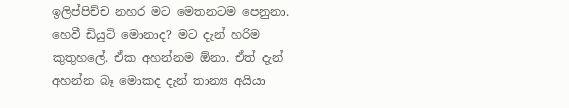ඉලිප්පිච්ච නහර මට මෙතනටම පෙනුනා. හෙවී ඩියුටි මොනාද? මට දැන් හරිම කුතුහලේ. ඒක අහන්නම ඕනා. ඒත් දැන් අහන්න බෑ මොකද දැන් තාන්‍ය අයියා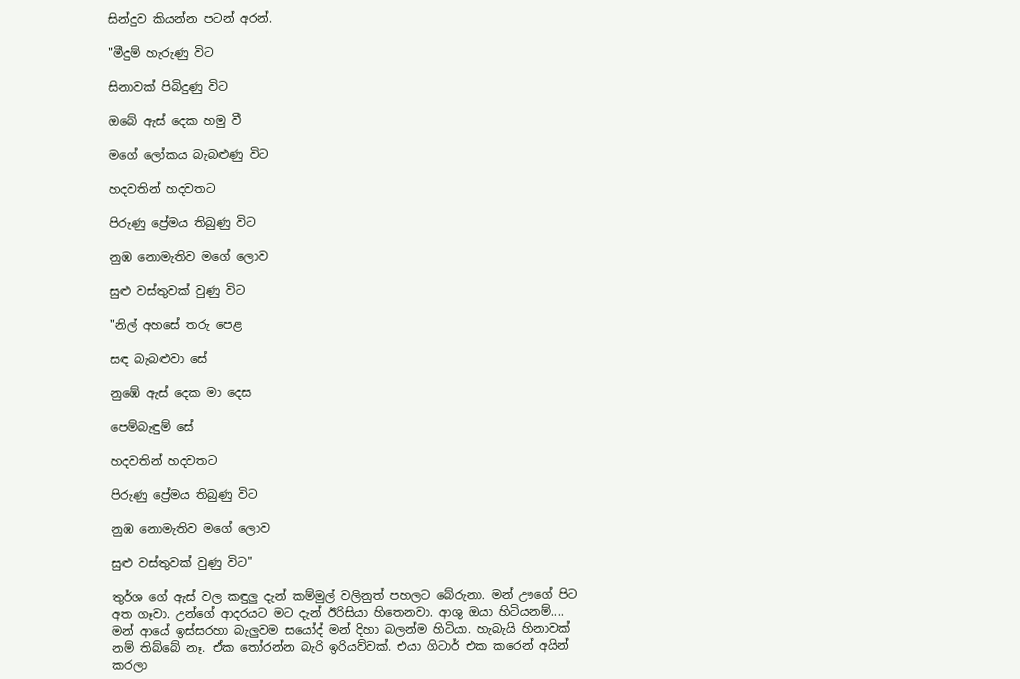සින්දුව කියන්න පටන් අරන්.

"මීදුම් හැරුණු විට

සිනාවක් පිබිදුණු විට

ඔබේ ඇස් දෙක හමු වී

මගේ ලෝකය බැබළුණු විට

හදවතින් හදවතට

පිරුණු ප්‍රේමය තිබුණු විට

නුඹ නොමැතිව මගේ ලොව

සුළු වස්තුවක් වුණු විට

"නිල් අහසේ තරු පෙළ

සඳ බැබළුවා සේ

නුඹේ ඇස් දෙක මා දෙස

පෙම්බැඳුම් සේ

හදවතින් හදවතට

පිරුණු ප්‍රේමය තිබුණු විට

නුඹ නොමැතිව මගේ ලොව

සුළු වස්තුවක් වුණු විට"

තුර්ශ ගේ ඇස් වල කඳුලු දැන් කම්මුල් වලිනුත් පහලට බේරුනා. මන් ඌගේ පිට අත ගෑවා. උන්ගේ ආදරයට මට දැන් ඊරිසියා හිතෙනවා. ආශු ඔයා හිටියනම්.... මන් ආයේ ඉස්සරහා බැලුවම සයෝද් මන් දිහා බලන්ම හිටියා. හැබැයි හිනාවක් නම් තිබ්බේ නෑ. ඒක තෝරන්න බැරි ඉරියව්වක්. එයා ගිටාර් එක කරෙන් අයින් කරලා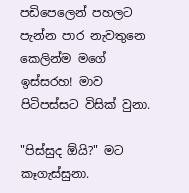පඩිපෙලෙන් පහලට පැන්න පාර නැවතුනෙ කෙලින්ම මගේ ඉස්සරහ! මාව පිටිපස්සට විසික් වුනා.

"පිස්සුද ඕයි?" මට කෑගැස්සුනා.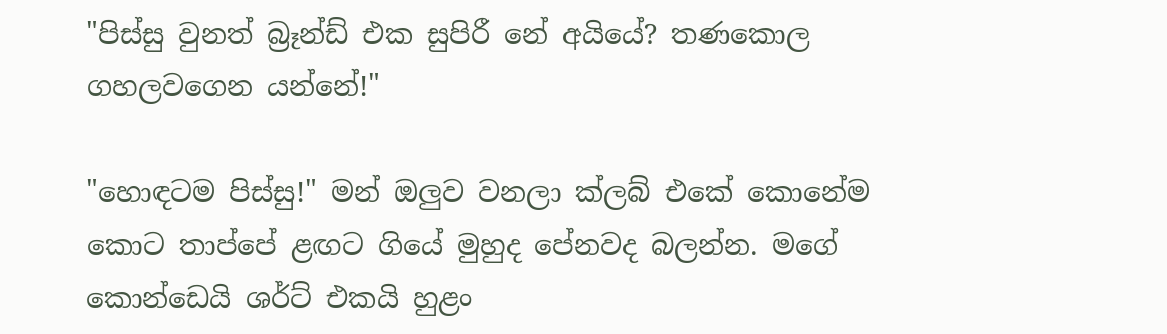"පිස්සු වුනත් බ්‍රෑන්ඩ් එක සුපිරී නේ අයියේ? තණකොල ගහලවගෙන යන්නේ!"

"හොඳටම පිස්සු!" මන් ඔලුව වනලා ක්ලබ් එකේ කොනේම කොට තාප්පේ ළඟට ගියේ මුහුද පේනවද බලන්න. මගේ කොන්ඩෙයි ශර්ට් එකයි හුළං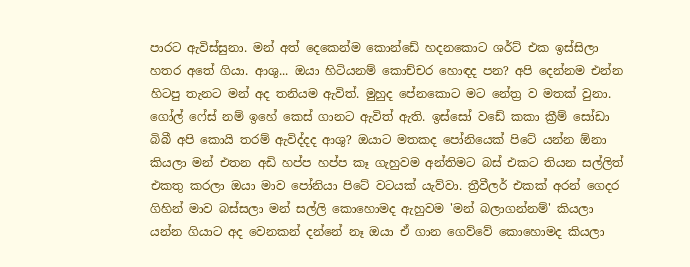පාරට ඇවිස්සුනා. මන් අත් දෙකෙන්ම කොන්ඩේ හදනකොට ශර්ට් එක ඉස්සිලා හතර අතේ ගියා. ආශු... ඔයා හිටියනම් කොච්චර හොඳද පන? අපි දෙන්නම එන්න හිටපු තැනට මන් අද තනියම ඇවිත්. මුහුද පේනකොට මට නේත්‍ර ව මතක් වුනා. ගෝල් ෆේස් නම් ඉහේ කෙස් ගානට ඇවිත් ඇති. ඉස්සෝ වඩේ කකා ක්‍රීම් සෝඩා බිබී අපි කොයි තරම් ඇවිද්දද ආශු? ඔයාට මතකද පෝනියෙක් පිටේ යන්න ඕනා කියලා මන් එතන අඩි හප්ප හප්ප කෑ ගැහුවම අන්තිමට බස් එකට තියන සල්ලිත් එකතු කරලා ඔයා මාව පෝනියා පිටේ වටයක් යැව්වා. ත්‍රීවීලර් එකක් අරන් ගෙදර ගිහින් මාව බස්සලා මන් සල්ලි කොහොමද ඇහුවම 'මන් බලාගන්නම්' කියලා යන්න ගියාට අද වෙනකන් දන්නේ නෑ ඔයා ඒ ගාන ගෙව්වේ කොහොමද කියලා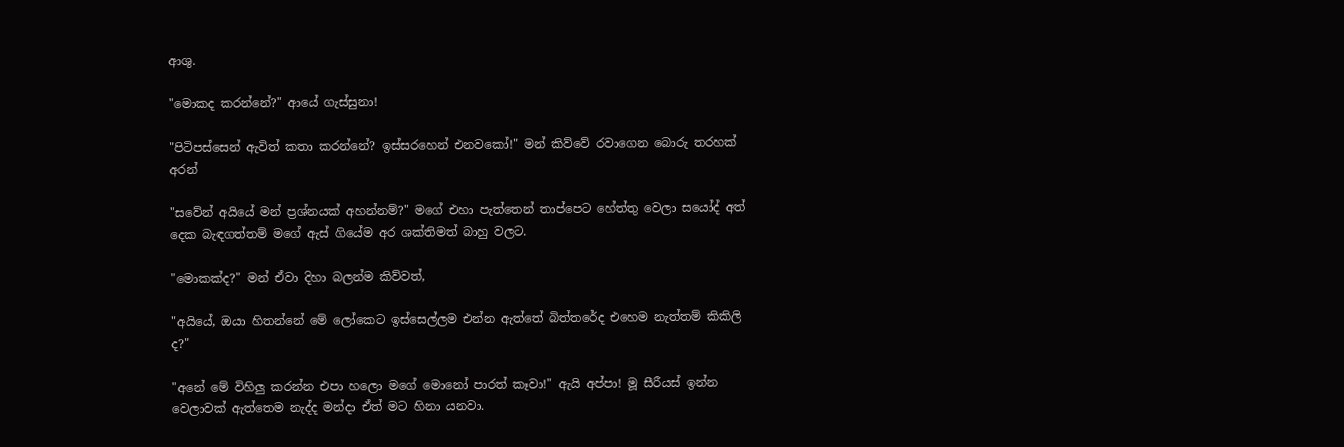ආශු.

"මොකද කරන්නේ?" ආයේ ගැස්සුනා!

"පිටිපස්සෙන් ඇවිත් කතා කරන්නේ? ඉස්සරහෙන් එනවකෝ!" මන් කිව්වේ රවාගෙන බොරු තරහක් අරන්

"සවේන් අයියේ මන් ප්‍රශ්නයක් අහන්නම්?" මගේ එහා පැත්තෙන් තාප්පෙට හේත්තු වෙලා සයෝද් අත් දෙක බැඳගත්තම් මගේ ඇස් ගියේම අර ශක්තිමත් බාහු වලට.

"මොකක්ද?" මන් ඒවා දිහා බලන්ම කිව්වත්,

"අයියේ, ඔයා හිතන්නේ මේ ලෝකෙට ඉස්සෙල්ලම එන්න ඇත්තේ බිත්තරේද එහෙම නැත්තම් කිකිලි ද?"

"අනේ මේ විහිලු කරන්න එපා හලො මගේ මොනෝ පාරත් කෑවා!" ඇයි අප්පා! මූ සීරීයස් ඉන්න වෙලාවක් ඇත්තෙම නැද්ද මන්දා ඒත් මට හිනා යනවා.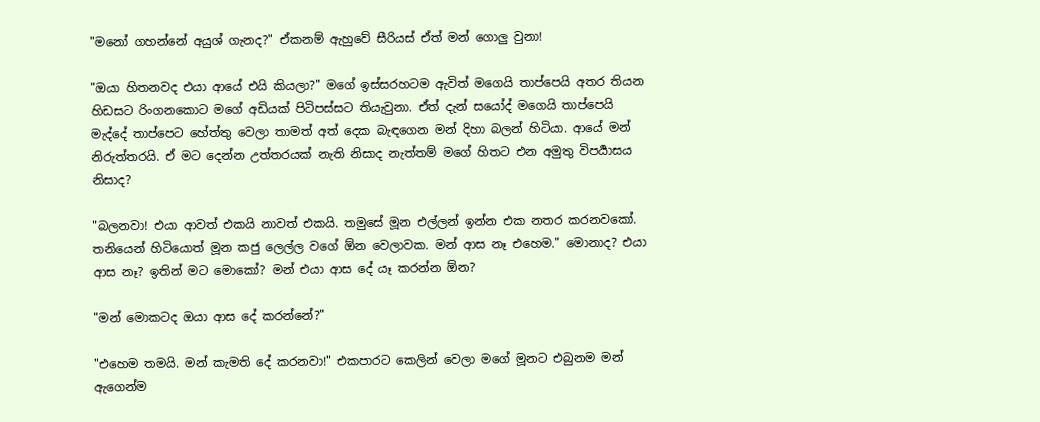"මනෝ ගහන්නේ අයුශ් ගැනද?" ඒකනම් ඇහුවේ සීරියස් ඒත් මන් ගොලු වුනා!

"ඔයා හිතනවද එයා ආයේ එයි කියලා?" මගේ ඉස්සරහටම ඇවිත් මගෙයි තාප්පෙයි අතර තියන හිඩසට රිංගනකොට මගේ අඩියක් පිටිපස්සට තියැවුනා. ඒත් දැන් සයෝද් මගෙයි තාප්පෙයි මැද්දේ තාප්පෙට හේත්තු වෙලා තාමත් අත් දෙක බැඳගෙන මන් දිහා බලන් හිටියා. ආයේ මන් නිරුත්තරයි. ඒ මට දෙන්න උත්තරයක් නැති නිසාද නැත්තම් මගේ හිතට එන අමුතු විපර්‍යාසය නිසාද?

"බලනවා! එයා ආවත් එකයි නාවත් එකයි. තමුසේ මූන එල්ලන් ඉන්න එක නතර කරනවකෝ. තනියෙන් හිටියොත් මූන කජු ලෙල්ල වගේ ඕන වෙලාවක. මන් ආස නෑ එහෙම." මොනාද? එයා ආස නෑ? ඉතින් මට මොකෝ? මන් එයා ආස දේ යෑ කරන්න ඕන?

"මන් මොකටද ඔයා ආස දේ කරන්නේ?"

"එහෙම තමයි. මන් කැමති දේ කරනවා!" එකපාරට කෙලින් වෙලා මගේ මූනට එබුනම මන් ඇගෙන්ම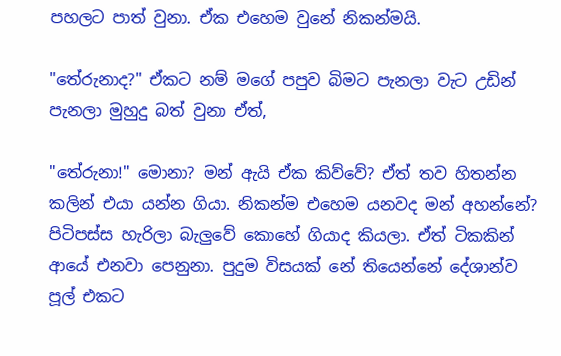පහලට පාත් වුනා. ඒක එහෙම වුනේ නිකන්මයි.

"තේරුනාද?" ඒකට නම් මගේ පපුව බිමට පැනලා වැට උඩින් පැනලා මුහුදු බත් වුනා ඒත්,

"තේරුනා!" මොනා? මන් ඇයි ඒක කිව්වේ? ඒත් තව හිතන්න කලින් එයා යන්න ගියා. නිකන්ම එහෙම යනවද මන් අහන්නේ? පිටිපස්ස හැරිලා බැලුවේ කොහේ ගියාද කියලා. ඒත් ටිකකින් ආයේ එනවා පෙනුනා. පුදුම විසයක් නේ තියෙන්නේ දේශාන්ව පූල් එකට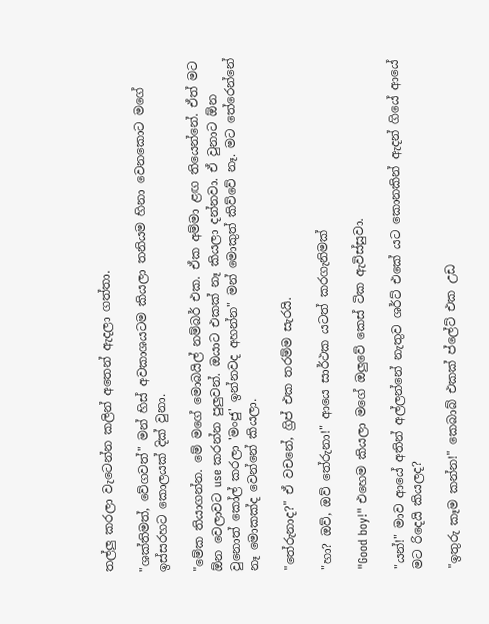තල්ලු කරලා වැටෙන්න කලින් අතෙන් ඇදලා ගත්තා.

"ශක්තිමත්, වේගවත්" මන් හිස් අවකාශයටම කියලා තනියම හිනා වෙනකොට මගේ ඉස්සරහට කොලයක් දික් වුනා.

"මේක තියාගන්න. මේ මගේ මොබයිල් නම්බර් එක. ඒක අම්මා ළඟ තියෙන්නේ. ඒත් මට ඕන වෙලාවට use කරන්න පුලුවන්. ඔයාට එකක් නෑ කියලා දන්නවා. ඒ වුනාට ඕන වුනොත් කෝල් කරලා 'මංජු' ඉන්නවද අහන්න" මන් මොකුත් කිව්වේ නෑ. මට තේරෙන්නේ නෑ මොකක්ද වෙන්නේ කියලා.

"තේරුනාද?" ඒ වචනේ, ග්‍රිප් එක තරම්ම සැරයි.

"හා? ඔව්, ඔව් තේරුනා!" ආයෙ සාර්ථක යටත් කරගැනිමක්

"Good boy!" එහෙම කියලා මගේ ඔලුවේ කෙස් ටික ඇවිස්සුවා.

"යන්!" මාව ආයේ අතින් අල්ලන්නේ නැතුව ශර්ට් එකේ යට කොනකින් ඇදන් ගියේ ආයේ මට රිදෙයි කියලද?

"ඉතුරු කෑම කන්න!" කෙබාබ් එකක් ප්ලේට් එක උඩ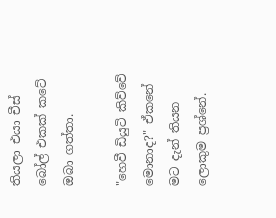තියලා එයා චීස් බෝල් එකක් කටේ ඔබා ගත්තා.

"හෙවී ඩියුටි කිව්වේ මොනාද?" ඒකනේ මට දැන් තියන ලොකුම ප්‍රශ්නේ.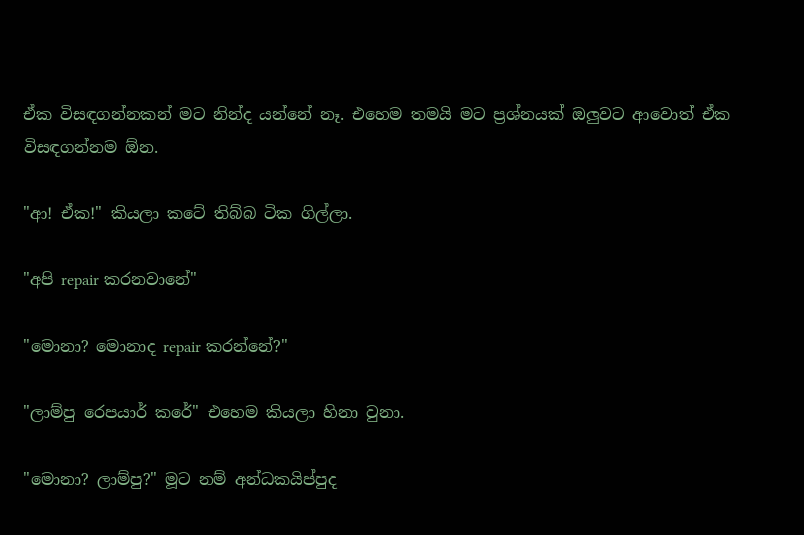ඒක විසඳගන්නකන් මට නින්ද යන්නේ නෑ. එහෙම තමයි මට ප්‍රශ්නයක් ඔලුවට ආවොත් ඒක විසඳගන්නම ඕන.

"ආ! ඒක!" කියලා කටේ තිබ්බ ටික ගිල්ලා.

"අපි repair කරනවානේ"

"මොනා? මොනාද repair කරන්නේ?"

"ලාම්පු රෙපයාර් කරේ" එහෙම කියලා හිනා වුනා.

"මොනා? ලාම්පු?" මූට නම් අන්ධකයිප්පුද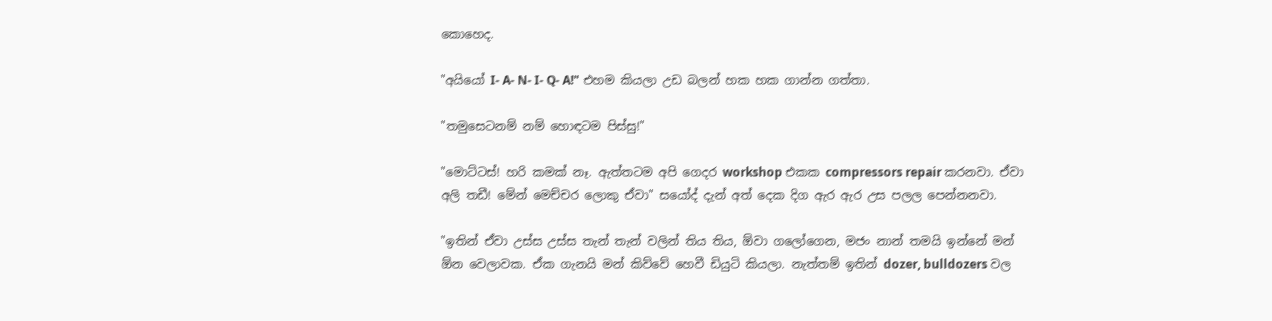කොහෙද.

"අයියෝ I- A- N- I- Q- A!" එහම කියලා උඩ බලන් හක හක ගාන්න ගත්තා.

"තමුසෙටනම් නම් හොඳටම පිස්සු!"

"මොට්ටස්! හරි කමක් නෑ. ඇත්තටම අපි ගෙදර workshop එකක compressors repair කරනවා. ඒවා අලි තඩී! මේන් මෙච්චර ලොකු ඒවා" සයෝද් දැන් අත් දෙක දිග ඇර ඇර උස පලල පෙන්නනවා.

"ඉතින් ඒවා උස්ස උස්ස තැන් තැන් වලින් තිය තිය, ඕවා ගලෝගෙන, මජං නාන් තමයි ඉන්නේ මන් ඕන වෙලාවක. ඒක ගැනයි මන් කිව්වේ හෙවී ඩියුටි කියලා. නැත්තම් ඉතින් dozer, bulldozers වල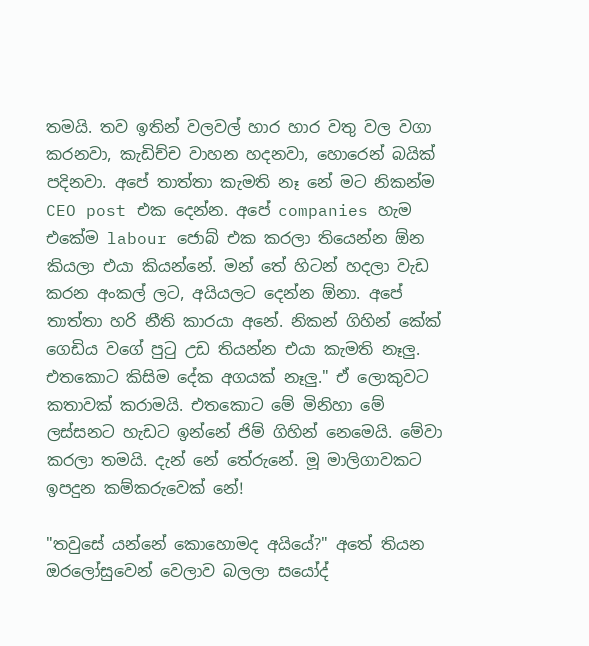තමයි. තව ඉතින් වලවල් හාර හාර වතු වල වගා කරනවා, කැඩිච්ච වාහන හදනවා, හොරෙන් බයික් පදිනවා. අපේ තාත්තා කැමති නෑ නේ මට නිකන්ම CEO post එක දෙන්න. අපේ companies හැම එකේම labour ජොබ් එක කරලා තියෙන්න ඕන කියලා එයා කියන්නේ. මන් තේ හිටන් හදලා වැඩ කරන අංකල් ලට, අයියලට දෙන්න ඕනා. අපේ තාත්තා හරි නීති කාරයා අනේ. නිකන් ගිහින් කේක් ගෙඩිය වගේ පුටු උඩ තියන්න එයා කැමති නෑලු. එතකොට කිසිම දේක අගයක් නෑලු." ඒ ලොකුවට කතාවක් කරාමයි. එතකොට මේ මිනිහා මේ ලස්සනට හැඩට ඉන්නේ ජිම් ගිහින් නෙමෙයි. මේවා කරලා තමයි. දැන් නේ තේරුනේ. මූ මාලිගාවකට ඉපදුන කම්කරුවෙක් නේ!

"තවුසේ යන්නේ කොහොමද අයියේ?" අතේ තියන ඔරලෝසුවෙන් වෙලාව බලලා සයෝද්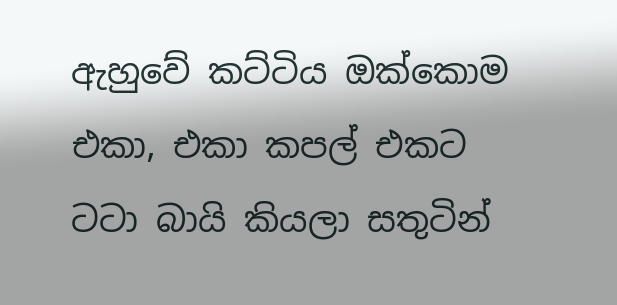ඇහුවේ කට්ටිය ඔක්කොම එකා, එකා කපල් එකට ටටා බායි කියලා සතුටින්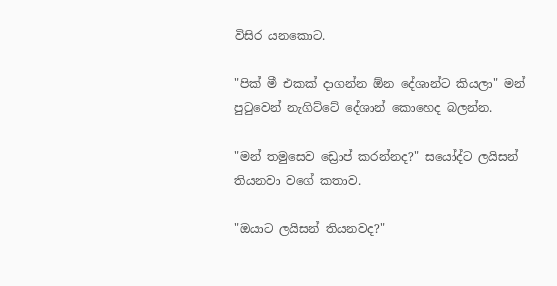විසිර යනකොට.

"පික් මී එකක් දාගන්න ඕන දේශාන්ට කියලා" මන් පුටුවෙන් නැගිට්ටේ දේශාන් කොහෙද බලන්න.

"මන් තමුසෙව ඩ්‍රොප් කරන්නද?" සයෝද්ට ලයිසන් තියනවා වගේ කතාව.

"ඔයාට ලයිසන් තියනවද?"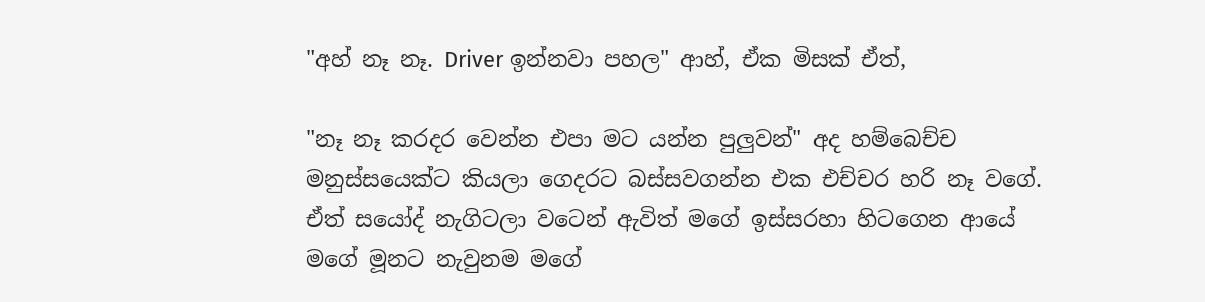"අහ් නෑ නෑ. Driver ඉන්නවා පහල" ආහ්, ඒක මිසක් ඒත්,

"නෑ නෑ කරදර වෙන්න එපා මට යන්න පුලුවන්" අද හම්බෙච්ච මනුස්සයෙක්ට කියලා ගෙදරට බස්සවගන්න එක එච්චර හරි නෑ වගේ. ඒත් සයෝද් නැගිටලා වටෙන් ඇවිත් මගේ ඉස්සරහා හිටගෙන ආයේ මගේ මූනට නැවුනම මගේ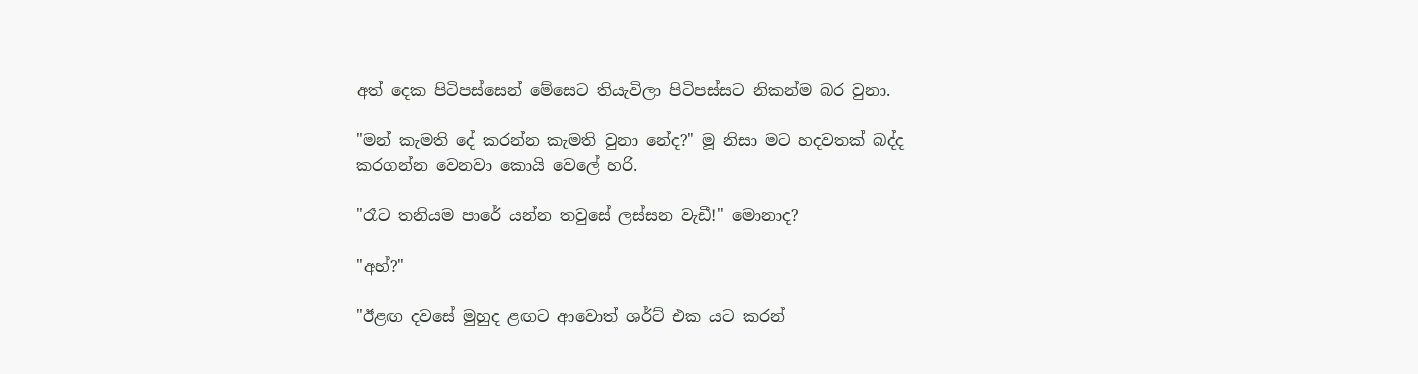අත් දෙක පිටිපස්සෙන් මේසෙට තියැවිලා පිටිපස්සට නිකන්ම බර වුනා.

"මන් කැමති දේ කරන්න කැමති වුනා නේද?" මූ නිසා මට හදවතක් බද්ද කරගන්න වෙනවා කොයි වෙලේ හරි.

"රෑට තනියම පාරේ යන්න තවුසේ ලස්සන වැඩී!" මොනාද?

"අහ්?"

"ඊළඟ දවසේ මුහුද ළඟට ආවොත් ශර්ට් එක යට කරන්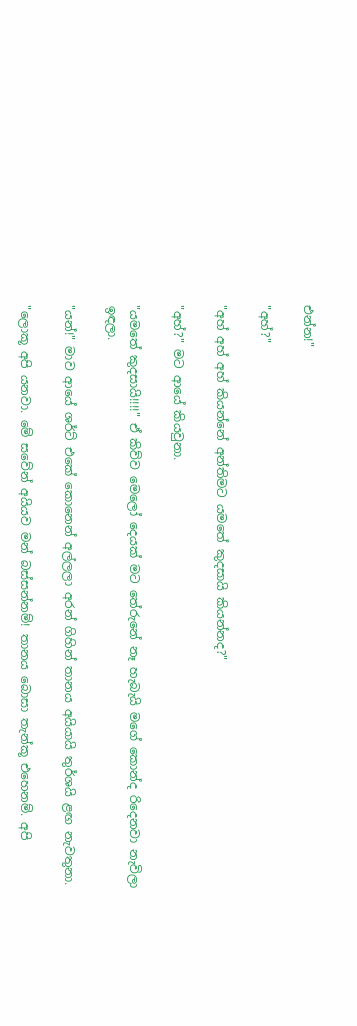එන්න!"

"අහ්?"

"අහ් අහ් අහ් කියන්නේ අන්තිමට යමතේ කුදසායි කියන්නද?"

"අහ්?" මට ආයේ කියවුනා.

"යමතේ කුදසායි!!!!" ඒ කිව්ව මෙලෝ දෙයක් මට තේරුනේ නෑ හැබැයි මගේ කොන්ද රිදෙනවා නැවිලා ඉඳලා.

"යන්!" මාව ආයේ ශර්ට් එකේ කොනෙන් අල්ලලා අරන් ගිහින් තානය අයියායි තුර්ශයි ළඟ නැවතුනා.

"ලොකූ අපි යනවා. මේ සවේන් අයියව මන් බස්සන්නම්! තානය බොසා තැන්කූ එහෙනම්. අපි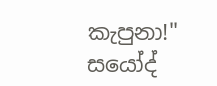කැපුනා!" සයෝද්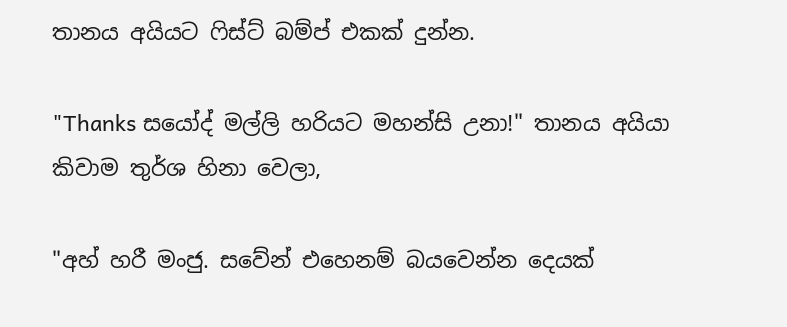තානය අයියට ෆිස්ට් බම්ප් එකක් දුන්න.

"Thanks සයෝද් මල්ලි හරියට මහන්සි උනා!" තානය අයියා කිවාම තුර්ශ හිනා වෙලා,

"අහ් හරී මංජු. සවේන් එහෙනම් බයවෙන්න දෙයක්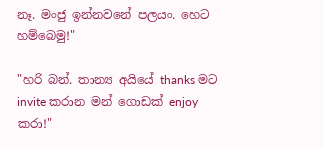නෑ. මංජු ඉන්නවනේ පලයං. හෙට හම්බෙමු!"

"හරි බන්. තාන්‍ය අයියේ thanks මට invite කරාන මන් ගොඩක් enjoy කරා!"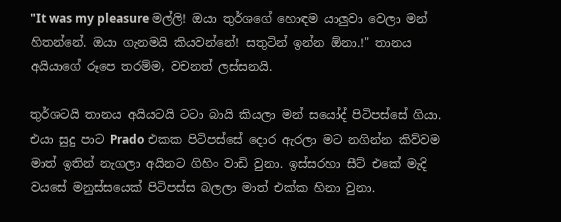"It was my pleasure මල්ලි! ඔයා තුර්ශගේ හොඳම යාලුවා වෙලා මන් හිතන්නේ. ඔයා ගැනමයි කියවන්නේ! සතුටින් ඉන්න ඕනා.!" තානය අයියාගේ රූපෙ තරම්ම, වචනත් ලස්සනයි.

තුර්ශටයි තානය අයියටයි ටටා බායි කියලා මන් සයෝද් පිටිපස්සේ ගියා. එයා සුදු පාට Prado එකක පිටිපස්සේ දොර ඇරලා මට නගින්න කිව්වම මාත් ඉතින් නැගලා අයිනට ගිහිං වාඩි වුනා. ඉස්සරහා සීට් එකේ මැදි වයසේ මනුස්සයෙක් පිටිපස්ස බලලා මාත් එක්ක හිනා වුනා.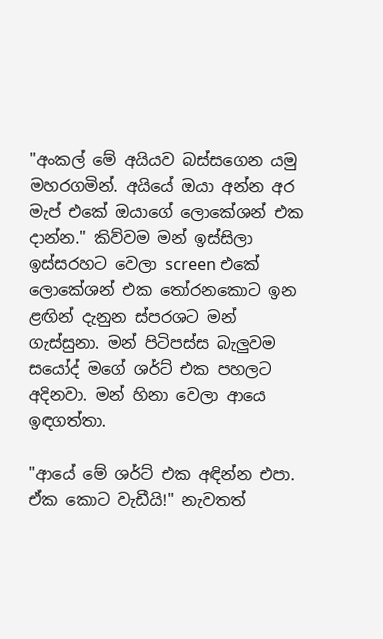"අංකල් මේ අයියව බස්සගෙන යමු මහරගමින්. අයියේ ඔයා අන්න අර මැප් එකේ ඔයාගේ ලොකේශන් එක දාන්න." කිව්වම මන් ඉස්සිලා ඉස්සරහට වෙලා screen එකේ ලොකේශන් එක තෝරනකොට ඉන ළඟින් දැනුන ස්පරශට මන් ගැස්සුනා. මන් පිටිපස්ස බැලුවම සයෝද් මගේ ශර්ට් එක පහලට අදිනවා. මන් හිනා වෙලා ආයෙ ඉඳගත්තා.

"ආයේ මේ ශර්ට් එක අඳින්න එපා. ඒක කොට වැඩීයි!" නැවතත්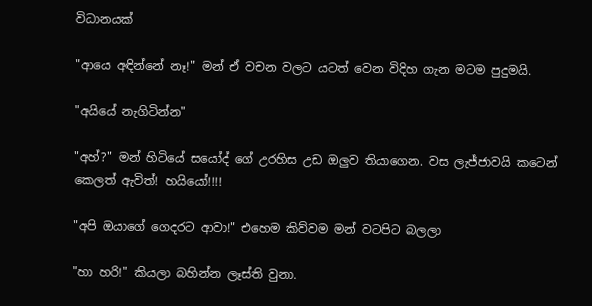විධානයක්

"ආයෙ අඳින්නේ නෑ!" මන් ඒ වචන වලට යටත් වෙන විදිහ ගැන මටම පුදුමයි.

"අයියේ නැගිටින්න"

"අහ්?" මන් හිටියේ සයෝද් ගේ උරහිස උඩ ඔලුව තියාගෙන. වස ලැජ්ජාවයි කටෙන් කෙලත් ඇවිත්! හයියෝ!!!!

"අපි ඔයාගේ ගෙදරට ආවා!" එහෙම කිව්වම මන් වටපිට බලලා

"හා හරි!" කියලා බහින්න ලෑස්ති වුනා.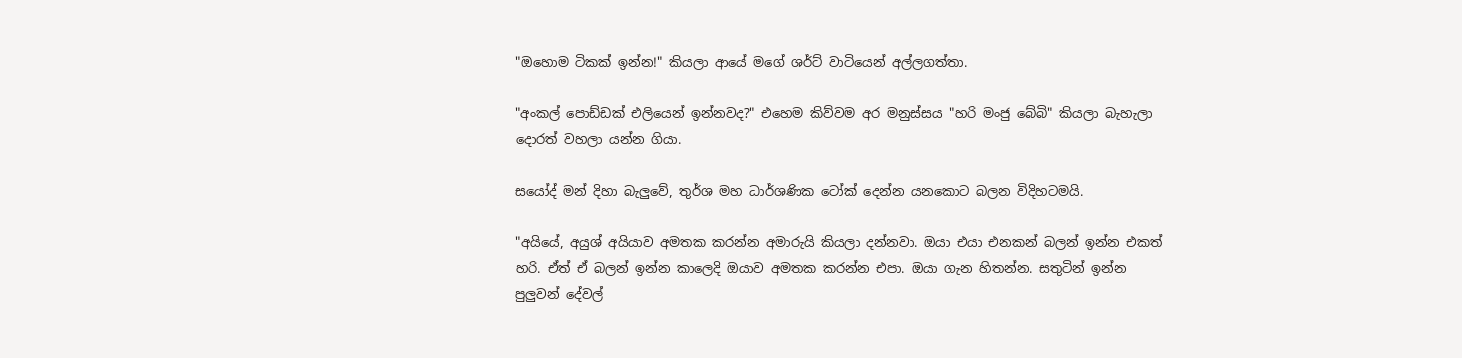"ඔහොම ටිකක් ඉන්න!" කියලා ආයේ මගේ ශර්ට් වාටියෙන් අල්ලගත්‍තා.

"අංකල් පොඩ්ඩක් එලියෙන් ඉන්නවද?" එහෙම කිව්වම අර මනුස්සය "හරි මංජු බේබි" කියලා බැහැලා දොරත් වහලා යන්න ගියා.

සයෝද් මන් දිහා බැලුවේ, තුර්ශ මහ ධාර්ශණික ටෝක් දෙන්න යනකොට බලන විදිහටමයි.

"අයියේ, අයුශ් අයියාව අමතක කරන්න අමාරුයි කියලා දන්නවා. ඔයා එයා එනකන් බලන් ඉන්න එකත් හරි. ඒත් ඒ බලන් ඉන්න කාලෙදි ඔයාව අමතක කරන්න එපා. ඔයා ගැන හිතන්න. සතුටින් ඉන්න පුලුවන් දේවල්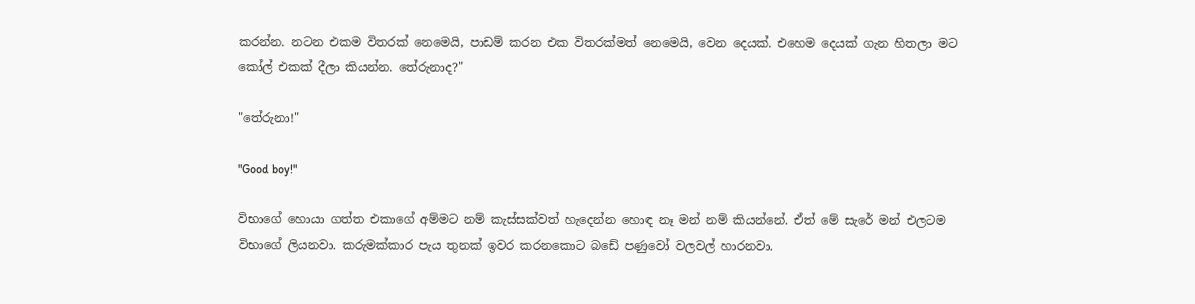කරන්න. නටන එකම විතරක් නෙමෙයි, පාඩම් කරන එක විතරක්මත් නෙමෙයි, වෙන දෙයක්. එහෙම දෙයක් ගැන හිතලා මට කෝල් එකක් දීලා කියන්න. තේරුනාද?"

"තේරුනා!"

"Good boy!"

විභාගේ හොයා ගත්ත එකාගේ අම්මට නම් කැස්සක්වත් හැදෙන්න හොඳ නෑ මන් නම් කියන්නේ. ඒත් මේ සැරේ මන් එලටම විභාගේ ලියනවා. කරුමක්කාර පැය තුනක් ඉවර කරනකොට බඩේ පණුවෝ වලවල් හාරනවා.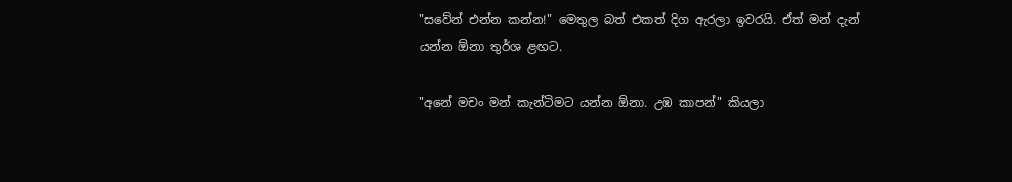"සවේන් එන්න කන්න!" මෙතුල බත් එකත් දිග ඇරලා ඉවරයි. ඒත් මන් දැන් යන්න ඕනා තුර්ශ ළඟට.

"අනේ මචං මන් කැන්ටිමට යන්න ඕනා. උඹ කාපන්" කියලා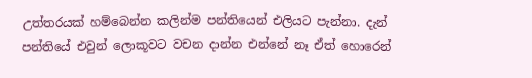උත්තරයක් හම්බෙන්න කලින්ම පන්තියෙන් එලියට පැන්නා. දැන් පන්තියේ එවුන් ලොකූවට වචන දාන්න එන්නේ නෑ ඒත් හොරෙන්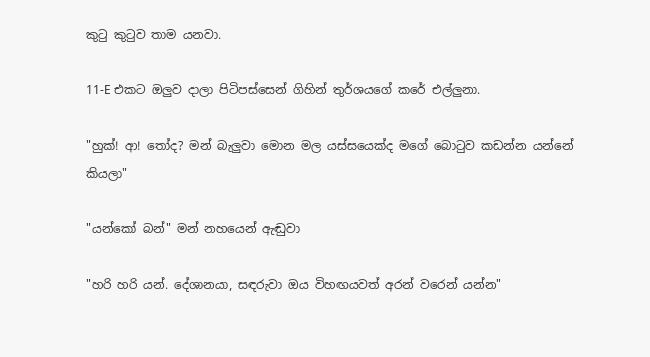කුටු කුටුව තාම යනවා.

11-E එකට ඔලුව දාලා පිටිපස්සෙන් ගිහින් තුර්ශයගේ කරේ එල්ලුනා.

"හුක්! ආ! තෝද? මන් බැලුවා මොන මල යස්සයෙක්ද මගේ බොටුව කඩන්න යන්නේ කියලා"

"යන්කෝ බන්" මන් නහයෙන් ඇඬුවා

"හරි හරි යන්. දේශානයා, සඳරුවා ඔය විහඟයවත් අරන් වරෙන් යන්න"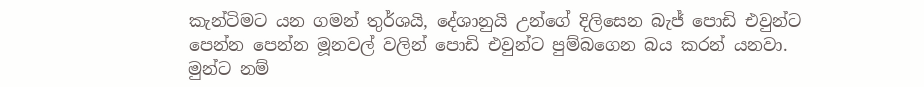කැන්ටිමට යන ගමන් තුර්ශයි, දේශානුයි උන්ගේ දිලිසෙන බැජ් පොඩි එවුන්ට පෙන්න පෙන්න මූනවල් වලින් පොඩි එවුන්ට පුම්බගෙන බය කරන් යනවා. මුන්ට නම්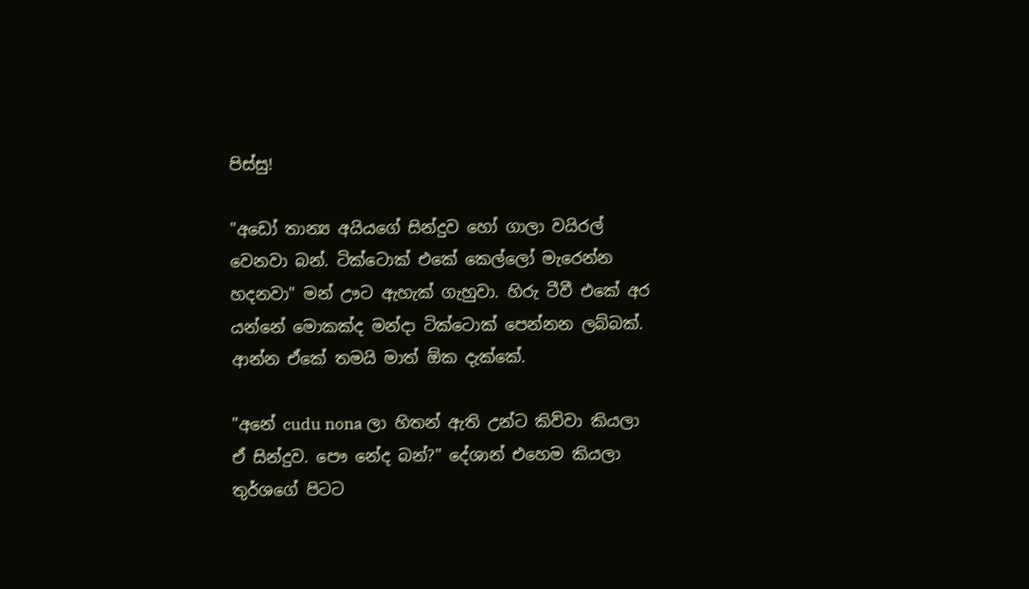පිස්සු!

"අඩෝ තාන්‍ය අයියගේ සින්දුව හෝ ගාලා වයිරල් වෙනවා බන්. ටික්ටොක් එකේ කෙල්ලෝ මැරෙන්න හදනවා" මන් ඌට ඇහැක් ගැහුවා. හිරු ටීවී එකේ අර යන්නේ මොකක්ද මන්දා ටික්ටොක් පෙන්නන ලබ්බක්. ආන්න ඒකේ තමයි මාත් ඕක දැක්කේ.

"අනේ cudu nona ලා හිතන් ඇති උන්ට කිව්වා කියලා ඒ සින්දුව. පෞ නේද බන්?" දේශාන් එහෙම කියලා තුර්ශගේ පිටට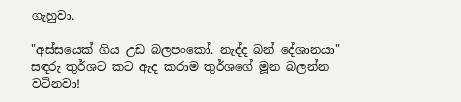ගැහුවා.

"අස්සයෙක් ගිය උඩ බලපංකෝ. නැද්ද බන් දේශානයා" සඳරු තුර්ශට කට ඇද කරාම තුර්ශගේ මූන බලන්න වටිනවා!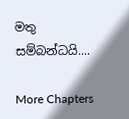මතු සම්බන්ධයි....

More Chapters